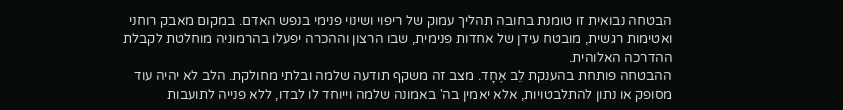הבטחה נבואית זו טומנת בחובה תהליך עמוק של ריפוי ושינוי פנימי בנפש האדם. במקום מאבק רוחני ואטימות רגשית, מובטח עידן של אחדות פנימית, שבו הרצון וההכרה יפעלו בהרמוניה מוחלטת לקבלת ההדרכה האלוהית.
ההבטחה פותחת בהענקת לֵב אֶחָד. מצב זה משקף תודעה שלמה ובלתי מחולקת. הלב לא יהיה עוד מסופק או נתון להתלבטויות, אלא יאמין בה' באמונה שלמה וייוחד לו לבדו, ללא פנייה לתועבות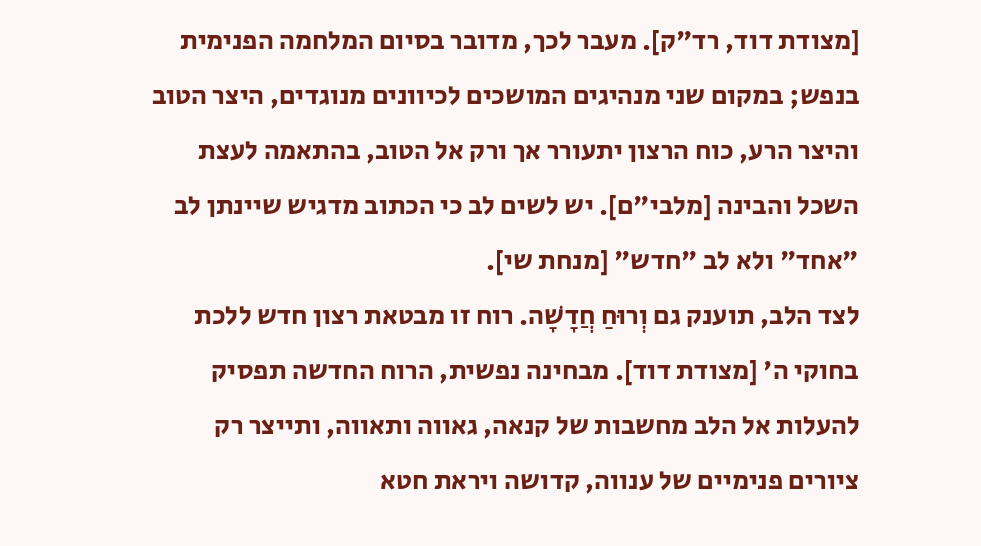[מצודת דוד, רד"ק]. מעבר לכך, מדובר בסיום המלחמה הפנימית בנפש; במקום שני מנהיגים המושכים לכיוונים מנוגדים, היצר הטוב והיצר הרע, כוח הרצון יתעורר אך ורק אל הטוב, בהתאמה לעצת השכל והבינה [מלבי"ם]. יש לשים לב כי הכתוב מדגיש שיינתן לב "אחד" ולא לב "חדש" [מנחת שי].
לצד הלב, תוענק גם וְרוּחַ חֲדָשָׁה. רוח זו מבטאת רצון חדש ללכת בחוקי ה' [מצודת דוד]. מבחינה נפשית, הרוח החדשה תפסיק להעלות אל הלב מחשבות של קנאה, גאווה ותאווה, ותייצר רק ציורים פנימיים של ענווה, קדושה ויראת חטא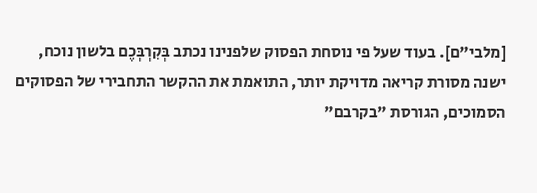[מלבי"ם]. בעוד שעל פי נוסחת הפסוק שלפנינו נכתב בְּקִרְבְּכֶם בלשון נוכח, ישנה מסורת קריאה מדויקת יותר, התואמת את ההקשר התחבירי של הפסוקים הסמוכים, הגורסת "בקרבם"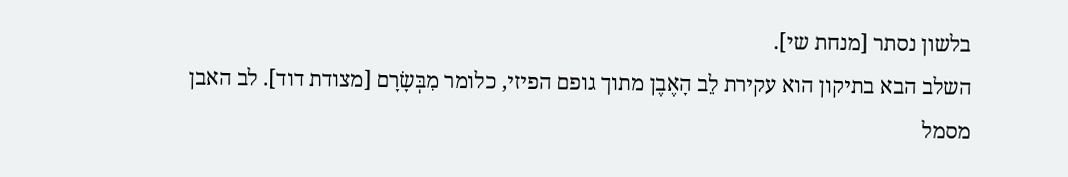בלשון נסתר [מנחת שי].
השלב הבא בתיקון הוא עקירת לֵב הָאֶבֶן מתוך גופם הפיזי, כלומר מִבְּשָׂרָם [מצודת דוד]. לב האבן מסמל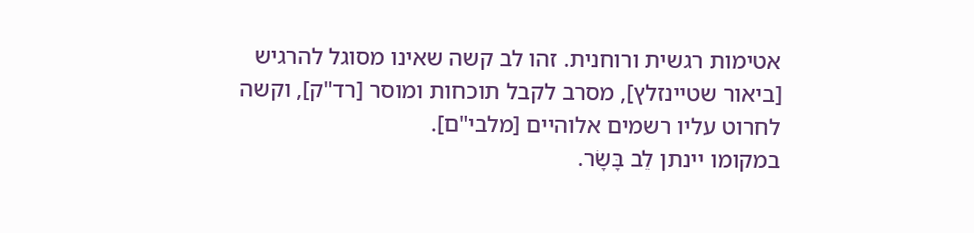אטימות רגשית ורוחנית. זהו לב קשה שאינו מסוגל להרגיש [ביאור שטיינזלץ], מסרב לקבל תוכחות ומוסר [רד"ק], וקשה לחרוט עליו רשמים אלוהיים [מלבי"ם].
במקומו יינתן לֵב בָּשָׂר.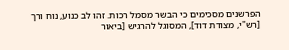הפרשנים מסכימים כי הבשר מסמל רכות. זהו לב כנוע, נוח ורך [רש"י, מצודת דוד], המסוגל להרגיש [ביאור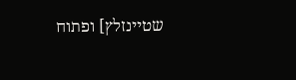שטיינזלץ] ופתוח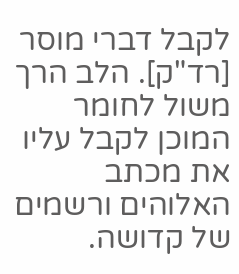לקבל דברי מוסר [רד"ק]. הלב הרך משול לחומר המוכן לקבל עליו את מכתב האלוהים ורשמים של קדושה.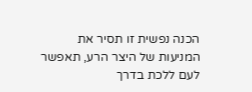הכנה נפשית זו תסיר את המניעות של היצר הרע, תאפשר לעם ללכת בדרך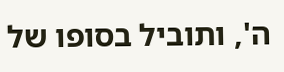ה', ותוביל בסופו של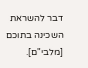דבר להשראת השכינה בתוכם [מלבי"ם].